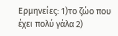Ερμηνείες: 1)το ζώο που έχει πολύ γάλα 2)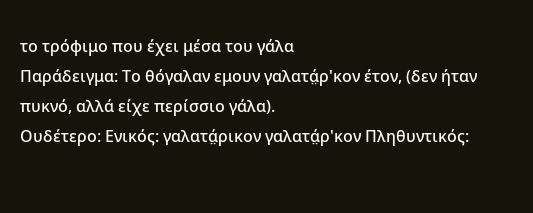το τρόφιμο που έχει μέσα του γάλα
Παράδειγμα: Το θόγαλαν εμουν γαλατά̤ρ'κον έτον, (δεν ήταν πυκνό, αλλά είχε περίσσιο γάλα).
Ουδέτερο: Ενικός: γαλατά̤ρικον γαλατά̤ρ'κον Πληθυντικός: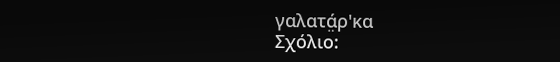γαλατά̤ρ'κα
Σχόλιο: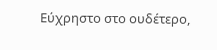Εύχρηστο στο ουδέτερο,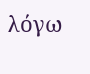λόγω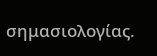σημασιολογίας.